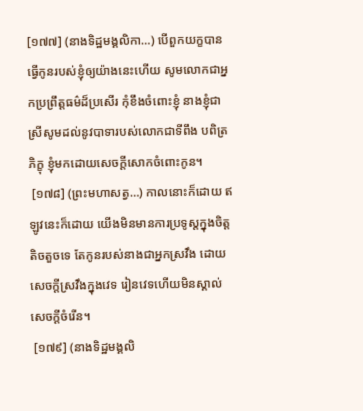[១៧៧] (នាងទិដ្ឋមង្គលិកា…) បើពួកយក្ខបានធ្វើកូនរបស់ខ្ញុំឲ្យយ៉ាងនេះហើយ សូមលោកជាអ្នកប្រព្រឹត្តធម៌ដ៏ប្រសើរ កុំខឹងចំពោះខ្ញុំ នាងខ្ញុំជាស្រីសូមដល់នូវបាទារបស់លោកជាទីពឹង បពិត្រភិក្ខុ ខ្ញុំមកដោយសេចក្តីសោកចំពោះកូន។
 [១៧៨] (ព្រះមហាសត្វ…) កាលនោះក៏ដោយ ឥឡូវនេះក៏ដោយ យើងមិនមានការប្រទូស្តក្នុងចិត្តតិចតួចទេ តែកូនរបស់នាងជាអ្នកស្រវឹង ដោយសេចក្តីស្រវឹងក្នុងវេទ រៀនវេទហើយមិនស្គាល់សេចក្តីចំរើន។
 [១៧៩] (នាងទិដ្ឋមង្គលិ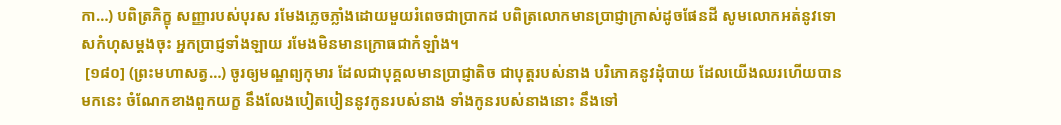កា…) បពិត្រភិក្ខុ សញ្ញារបស់បុរស រមែងភ្លេចភ្លាំងដោយមួយរំពេចជាប្រាកដ បពិត្រលោកមានប្រាជ្ញាក្រាស់ដូចផែនដី សូមលោកអត់នូវទោសកំហុសម្តងចុះ អ្នកប្រាជ្ញទាំងឡាយ រមែងមិនមានក្រោធជាកំឡាំង។
 [១៨០] (ព្រះមហាសត្វ…) ចូរឲ្យមណ្ឌព្យកុមារ ដែលជាបុគ្គលមានប្រាជ្ញាតិច ជាបុត្តរបស់នាង បរិភោគនូវដុំបាយ ដែលយើងឈរហើយបានមកនេះ ចំណែកខាងពួកយក្ខ នឹងលែងបៀតបៀននូវកូនរបស់នាង ទាំងកូនរបស់នាងនោះ នឹងទៅ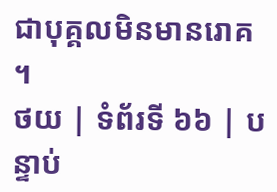ជាបុគ្គលមិនមានរោគ។
ថយ | ទំព័រទី ៦៦ | បន្ទាប់